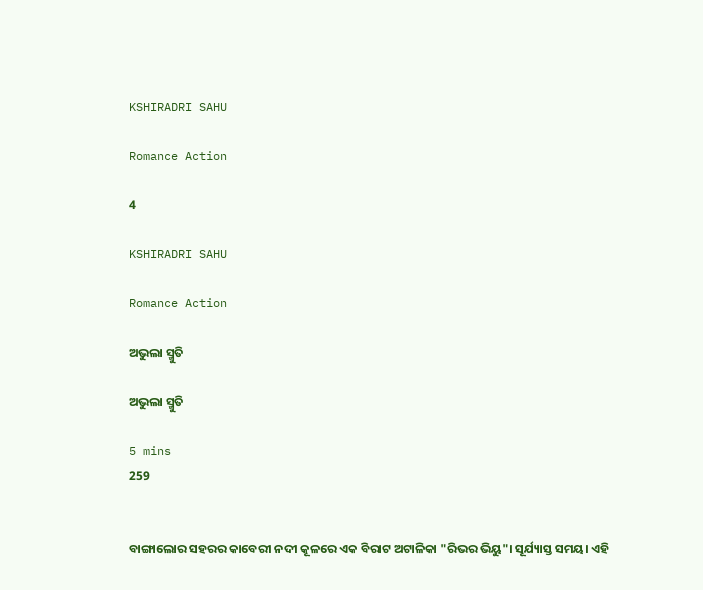KSHIRADRI SAHU

Romance Action

4

KSHIRADRI SAHU

Romance Action

ଅଭୁଲା ସ୍ମୁତି

ଅଭୁଲା ସ୍ମୁତି

5 mins
259


ବାଙ୍ଗାଲୋର ସହରର କାବେରୀ ନଦୀ କୂଳରେ ଏକ ବିରାଟ ଅଟାଳିକା "ରିଭର ଭିୟୁ"। ସୂର୍ଯ୍ୟାସ୍ତ ସମୟ। ଏହି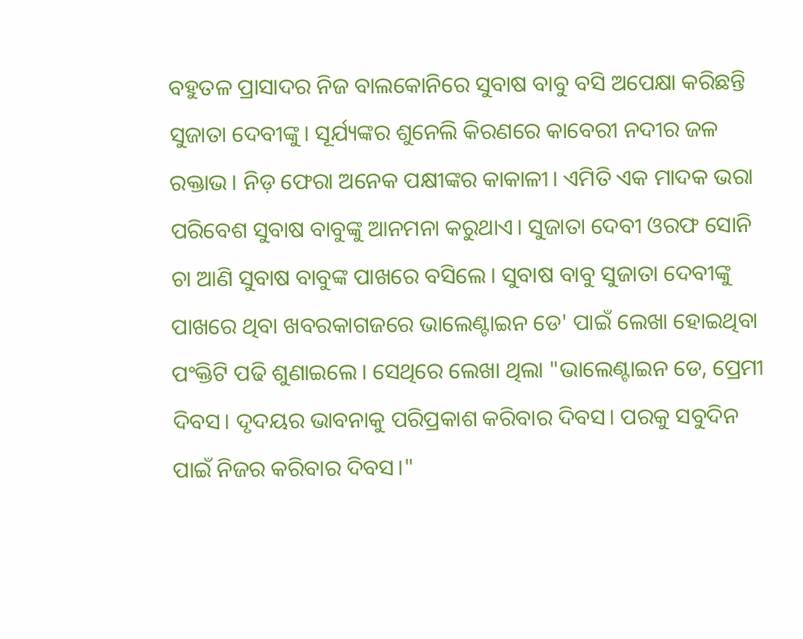ବହୁତଳ ପ୍ରାସାଦର ନିଜ ବାଲକୋନିରେ ସୁବାଷ ବାବୁ ବସି ଅପେକ୍ଷା କରିଛନ୍ତି ସୁଜାତା ଦେବୀଙ୍କୁ। ସୂର୍ଯ୍ୟଙ୍କର ଶୁନେଲି କିରଣରେ କାବେରୀ ନଦୀର ଜଳ ରକ୍ତାଭ। ନିଡ଼ ଫେରା ଅନେକ ପକ୍ଷୀଙ୍କର କାକାଳୀ। ଏମିତି ଏକ ମାଦକ ଭରା ପରିବେଶ ସୁବାଷ ବାବୁଙ୍କୁ ଆନମନା କରୁଥାଏ। ସୁଜାତା ଦେବୀ ଓରଫ ସୋନି ଚା ଆଣି ସୁବାଷ ବାବୁଙ୍କ ପାଖରେ ବସିଲେ। ସୁବାଷ ବାବୁ ସୁଜାତା ଦେବୀଙ୍କୁ ପାଖରେ ଥିବା ଖବରକାଗଜରେ ଭାଲେଣ୍ଟାଇନ ଡେ' ପାଇଁ ଲେଖା ହୋଇଥିବା ପଂକ୍ତିଟି ପଢି ଶୁଣାଇଲେ। ସେଥିରେ ଲେଖା ଥିଲା "ଭାଲେଣ୍ଟାଇନ ଡେ, ପ୍ରେମୀ ଦିବସ। ଦୃଦୟର ଭାବନାକୁ ପରିପ୍ରକାଶ କରିବାର ଦିବସ। ପରକୁ ସବୁଦିନ ପାଇଁ ନିଜର କରିବାର ଦିବସ।"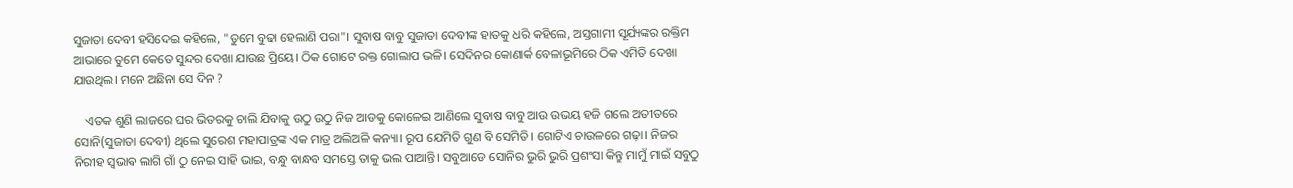ସୁଜାତା ଦେବୀ ହସିଦେଇ କହିଲେ, "ତୁମେ ବୁଢା ହେଲାଣି ପରା"। ସୁବାଷ ବାବୁ ସୁଜାତା ଦେବୀଙ୍କ ହାତକୁ ଧରି କହିଲେ, ଅସ୍ତଗାମୀ ସୂର୍ଯ୍ୟଙ୍କର ରକ୍ତିମ ଆଭାରେ ତୁମେ କେତେ ସୁନ୍ଦର ଦେଖା ଯାଉଛ ପ୍ରିୟେ। ଠିକ ଗୋଟେ ରକ୍ତ ଗୋଲାପ ଭଳି। ସେଦିନର କୋଣାର୍କ ବେଳାଭୂମିରେ ଠିକ ଏମିତି ଦେଖା ଯାଉଥିଲ। ମନେ ଅଛିନା ସେ ଦିନ ?

    ଏତକ ଶୁଣି ଲାଜରେ ଘର ଭିତରକୁ ଚାଲି ଯିବାକୁ ଉଠୁ ଉଠୁ ନିଜ ଆଡକୁ କୋଳେଇ ଆଣିଲେ ସୁବାଷ ବାବୁ ଆଉ ଉଭୟ ହଜି ଗଲେ ଅତୀତରେ ସୋନି(ସୁଜାତା ଦେବୀ) ଥିଲେ ସୁରେଶ ମହାପାତ୍ରଙ୍କ ଏକ ମାତ୍ର ଅଲିଅଳି କନ୍ୟା। ରୂପ ଯେମିତି ଗୁଣ ବି ସେମିତି। ଗୋଟିଏ ଚାଉଳରେ ଗଢ଼ା। ନିଜର ନିରୀହ ସ୍ଵଭାଵ ଲାଗି ଗାଁ ଠୁ ନେଇ ସାହି ଭାଇ, ବନ୍ଧୁ ବାନ୍ଧବ ସମସ୍ତେ ତାକୁ ଭଲ ପାଆନ୍ତି। ସବୁଆଡେ ସୋନିର ଭୁରି ଭୁରି ପ୍ରଶଂସା କିନ୍ତୁ ମାମୁଁ ମାଇଁ ସବୁଠୁ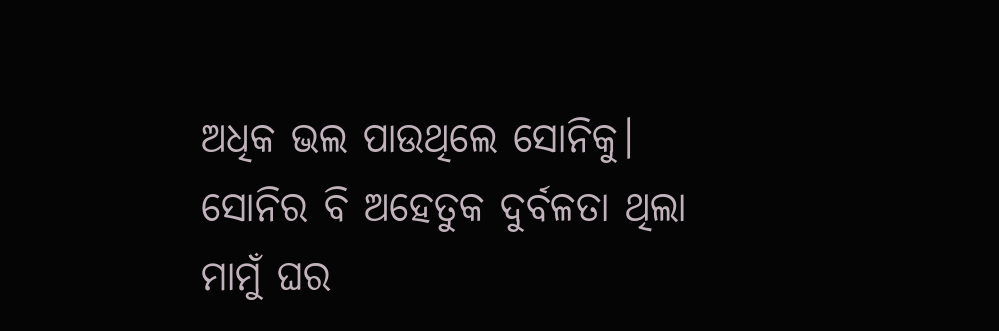ଅଧିକ ଭଲ ପାଉଥିଲେ ସୋନିକୁ। ସୋନିର ବି ଅହେତୁକ ଦୁର୍ବଳତା ଥିଲା ମାମୁଁ ଘର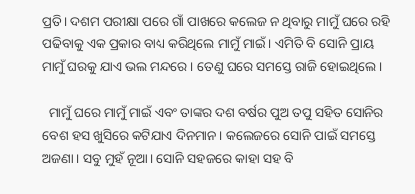ପ୍ରତି। ଦଶମ ପରୀକ୍ଷା ପରେ ଗାଁ ପାଖରେ କଲେଜ ନ ଥିବାରୁ ମାମୁଁ ଘରେ ରହି ପଢିବାକୁ ଏକ ପ୍ରକାର ବାଧ୍ୟ କରିଥିଲେ ମାମୁଁ ମାଇଁ। ଏମିତି ବି ସୋନି ପ୍ରାୟ ମାମୁଁ ଘରକୁ ଯାଏ ଭଲ ମନ୍ଦରେ। ତେଣୁ ଘରେ ସମସ୍ତେ ରାଜି ହୋଇଥିଲେ।

  ମାମୁଁ ଘରେ ମାମୁଁ ମାଇଁ ଏବଂ ତାଙ୍କର ଦଶ ବର୍ଷର ପୁଅ ତପୁ ସହିତ ସୋନିର ବେଶ ହସ ଖୁସିରେ କଟିଯାଏ ଦିନମାନ। କଲେଜରେ ସୋନି ପାଇଁ ସମସ୍ତେ ଅଜଣା। ସବୁ ମୁହଁ ନୂଆ। ସୋନି ସହଜରେ କାହା ସହ ବି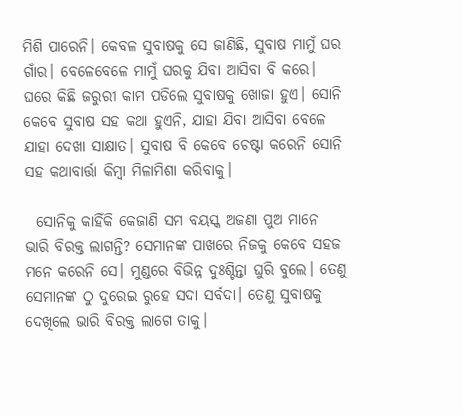ମିଶି ପାରେନି। କେବଳ ସୁବାଷକୁ ସେ ଜାଣିଛି, ସୁବାଷ ମାମୁଁ ଘର ଗାଁର। ବେଳେବେଳେ ମାମୁଁ ଘରକୁ ଯିବା ଆସିବା ବି କରେ। ଘରେ କିଛି ଜରୁରୀ କାମ ପଡିଲେ ସୁବାଷକୁ ଖୋଜା ହୁଏ। ସୋନି କେବେ ସୁବାଷ ସହ କଥା ହୁଏନି, ଯାହା ଯିବା ଆସିବା ବେଳେ ଯାହା ଦେଖା ସାକ୍ଷାତ। ସୁବାଷ ବି କେବେ ଚେଷ୍ଟା କରେନି ସୋନି ସହ କଥାବାର୍ତ୍ତା କିମ୍ୱା ମିଳାମିଶା କରିବାକୁ।

  ସୋନିକୁ କାହିଁକି କେଜାଣି ସମ ବୟସ୍କ ଅଜଣା ପୁଅ ମାନେ ଭାରି ବିରକ୍ତ ଲାଗନ୍ତି? ସେମାନଙ୍କ ପାଖରେ ନିଜକୁ କେବେ ସହଜ ମନେ କରେନି ସେ। ମୁଣ୍ଡରେ ବିଭିନ୍ନ ଦୁଃଶ୍ଚିନ୍ତା ଘୁରି ବୁଲେ। ତେଣୁ ସେମାନଙ୍କ ଠୁ ଦୁରେଇ ରୁହେ ସଦା ସର୍ବଦା। ତେଣୁ ସୁବାଷକୁ ଦେଖିଲେ ଭାରି ବିରକ୍ତ ଲାଗେ ତାକୁ।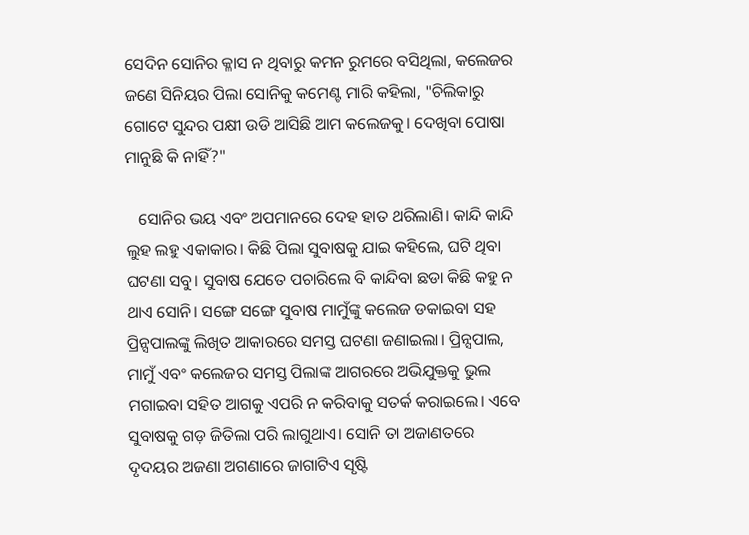ସେଦିନ ସୋନିର କ୍ଳାସ ନ ଥିବାରୁ କମନ ରୁମରେ ବସିଥିଲା, କଲେଜର ଜଣେ ସିନିୟର ପିଲା ସୋନିକୁ କମେଣ୍ଟ ମାରି କହିଲା, "ଚିଲିକାରୁ ଗୋଟେ ସୁନ୍ଦର ପକ୍ଷୀ ଉଡି ଆସିଛି ଆମ କଲେଜକୁ। ଦେଖିବା ପୋଷା ମାନୁଛି କି ନାହିଁ?"

   ସୋନିର ଭୟ ଏବଂ ଅପମାନରେ ଦେହ ହାତ ଥରିଲାଣି। କାନ୍ଦି କାନ୍ଦି ଲୁହ ଲହୁ ଏକାକାର। କିଛି ପିଲା ସୁବାଷକୁ ଯାଇ କହିଲେ, ଘଟି ଥିବା ଘଟଣା ସବୁ। ସୁବାଷ ଯେତେ ପଚାରିଲେ ବି କାନ୍ଦିବା ଛଡା କିଛି କହୁ ନ ଥାଏ ସୋନି। ସଙ୍ଗେ ସଙ୍ଗେ ସୁବାଷ ମାମୁଁଙ୍କୁ କଲେଜ ଡକାଇବା ସହ ପ୍ରିନ୍ସପାଲଙ୍କୁ ଲିଖିତ ଆକାରରେ ସମସ୍ତ ଘଟଣା ଜଣାଇଲା। ପ୍ରିନ୍ସପାଲ, ମାମୁଁ ଏବଂ କଲେଜର ସମସ୍ତ ପିଲାଙ୍କ ଆଗରରେ ଅଭିଯୁକ୍ତକୁ ଭୁଲ ମଗାଇବା ସହିତ ଆଗକୁ ଏପରି ନ କରିବାକୁ ସତର୍କ କରାଇଲେ। ଏବେ ସୁବାଷକୁ ଗଡ଼ ଜିତିଲା ପରି ଲାଗୁଥାଏ। ସୋନି ତା ଅଜାଣତରେ ଦୃଦୟର ଅଜଣା ଅଗଣାରେ ଜାଗାଟିଏ ସୃଷ୍ଟି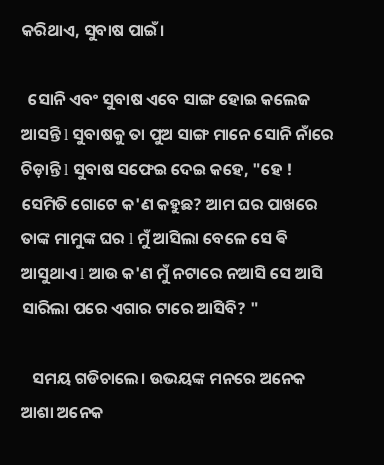କରିଥାଏ, ସୁବାଷ ପାଇଁ।

  ସୋନି ଏବଂ ସୁବାଷ ଏବେ ସାଙ୍ଗ ହୋଇ କଲେଜ ଆସନ୍ତି l ସୁବାଷକୁ ତା ପୁଅ ସାଙ୍ଗ ମାନେ ସୋନି ନାଁରେ ଚିଡ଼ାନ୍ତି l ସୁବାଷ ସଫେଇ ଦେଇ କହେ, "ହେ ! ସେମିତି ଗୋଟେ କ'ଣ କହୁଛ? ଆମ ଘର ପାଖରେ ତାଙ୍କ ମାମୁଙ୍କ ଘର l ମୁଁ ଆସିଲା ବେଳେ ସେ ଵି ଆସୁଥାଏ l ଆଉ କ'ଣ ମୁଁ ନଟାରେ ନଆସି ସେ ଆସି ସାରିଲା ପରେ ଏଗାର ଟାରେ ଆସିବି? "

   ସମୟ ଗଡିଚାଲେ। ଉଭୟଙ୍କ ମନରେ ଅନେକ ଆଶା ଅନେକ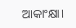ଆକାଂକ୍ଷା।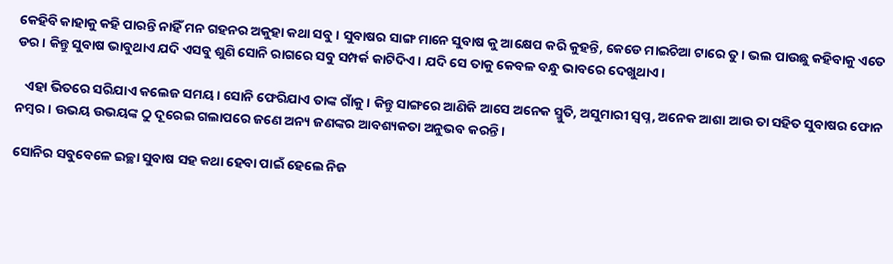କେହିବି କାହାକୁ କହି ପାରନ୍ତି ନାହିଁ ମନ ଗହନର ଅକୁହା କଥା ସବୁ। ସୁବାଷର ସାଙ୍ଗ ମାନେ ସୁବାଷ କୁ ଆକ୍ଷେପ କରି କୁହନ୍ତି, କେଡେ ମାଇଚିଆ ଟାରେ ତୁ। ଭଲ ପାଉଛୁ କହିବାକୁ ଏତେ ଡର। କିନ୍ତୁ ସୁବାଷ ଭାବୁଥାଏ ଯଦି ଏସବୁ ଶୁଣି ସୋନି ରାଗରେ ସବୁ ସମ୍ପର୍କ କାଟିଦିଏ। ଯଦି ସେ ତାକୁ କେବଳ ବନ୍ଧୁ ଭାବରେ ଦେଖୁଥାଏ।

   ଏହା ଭିତରେ ସରିଯାଏ କଲେଜ ସମୟ। ସୋନି ଫେରିଯାଏ ତାଙ୍କ ଗାଁକୁ। କିନ୍ତୁ ସାଙ୍ଗରେ ଆଣିକି ଆସେ ଅନେକ ସ୍ମୁତି, ଅସୁମାରୀ ସ୍ୱପ୍ନ, ଅନେକ ଆଶା ଆଉ ତା ସହିତ ସୁବାଷର ଫୋନ ନମ୍ବର। ଉଭୟ ଉଭୟଙ୍କ ଠୁ ଦୂରେଇ ଗଲାପରେ ଜଣେ ଅନ୍ୟ ଜଣଙ୍କର ଆବଶ୍ୟକତା ଅନୁଭବ କରନ୍ତି।

ସୋନିର ସବୁବେଳେ ଇଚ୍ଛା ସୁବାଷ ସହ କଥା ହେବା ପାଇଁ ହେଲେ ନିଜ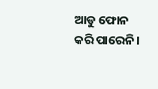ଆଡୁ ଫୋନ କରି ପାରେନି।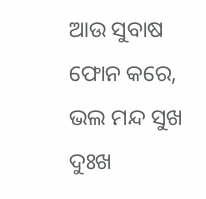ଆଉ ସୁବାଷ ଫୋନ କରେ, ଭଲ ମନ୍ଦ ସୁଖ ଦୁଃଖ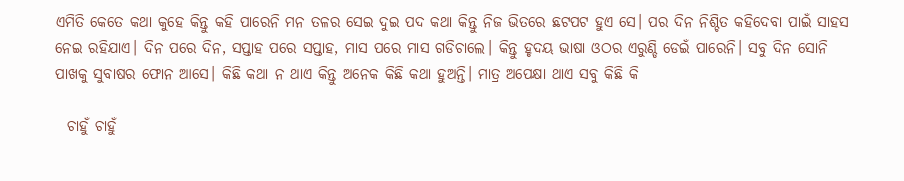ଏମିତି କେତେ କଥା କୁହେ କିନ୍ତୁ କହି ପାରେନି ମନ ତଳର ସେଇ ଦୁଇ ପଦ କଥା କିନ୍ତୁ ନିଜ ଭିତରେ ଛଟପଟ ହୁଏ ସେ। ପର ଦିନ ନିଶ୍ଚିତ କହିଦେବା ପାଇଁ ସାହସ ନେଇ ରହିଯାଏ। ଦିନ ପରେ ଦିନ, ସପ୍ତାହ ପରେ ସପ୍ତାହ, ମାସ ପରେ ମାସ ଗଡିଚାଲେ। କିନ୍ତୁ ହୃଦୟ ଭାଷା ଓଠର ଏରୁଣ୍ଡି ଡେଇଁ ପାରେନି। ସବୁ ଦିନ ସୋନି ପାଖକୁ ସୁବାଷର ଫୋନ ଆସେ। କିଛି କଥା ନ ଥାଏ କିନ୍ତୁ ଅନେକ କିଛି କଥା ହୁଅନ୍ତି। ମାତ୍ର ଅପେକ୍ଷା ଥାଏ ସବୁ କିଛି କି

  ଚାହୁଁ ଚାହୁଁ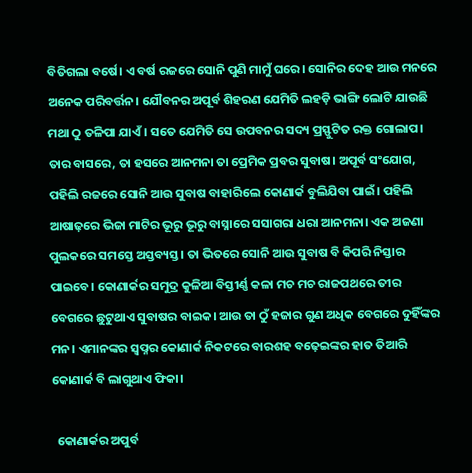ବିତିଗଲା ବର୍ଷେ। ଏ ବର୍ଷ ରଜରେ ସୋନି ପୁଣି ମାମୁଁ ଘରେ। ସୋନିର ଦେହ ଆଉ ମନରେ ଅନେକ ପରିବର୍ତ୍ତନ। ଯୌବନର ଅପୂର୍ବ ଶିହରଣ ଯେମିତି ଲହଡ଼ି ଭାଙ୍ଗି ଲୋଟି ଯାଉଛି ମଥା ଠୁ ତଳିପା ଯାଏଁ। ସତେ ଯେମିତି ସେ ଉପବନର ସଦ୍ୟ ପ୍ରସ୍ଫୁଟିତ ରକ୍ତ ଗୋଲାପ। ତାର ବାସରେ, ତା ହସରେ ଆନମନା ତା ପ୍ରେମିକ ପ୍ରବର ସୁବାଷ। ଅପୂର୍ବ ସଂଯୋଗ, ପହିଲି ରଜରେ ସୋନି ଆଉ ସୁବାଷ ବାହାରିଲେ କୋଣାର୍କ ବୁଲିଯିବା ପାଇଁ। ପହିଲି ଆଷାଢ଼ରେ ଭିଜା ମାଟିର ଭୂରୁ ଭୂରୁ ବାସ୍ନାରେ ସସାଗରା ଧରା ଆନମନା। ଏକ ଅଜଣା ପୁଲକରେ ସମସ୍ତେ ଅସ୍ତବ୍ୟସ୍ତ। ତା ଭିତରେ ସୋନି ଆଉ ସୁବାଷ ବି କିପରି ନିସ୍ତାର ପାଇବେ। କୋଣାର୍କର ସମୁଦ୍ର କୁଳିଆ ବିସ୍ତୀର୍ଣ୍ଣ କଳା ମଚ ମଚ ରାଜପଥରେ ତୀର ବେଗରେ ଛୁଟୁଥାଏ ସୁବାଷର ବାଇକ। ଆଉ ତା ଠୁଁ ହଜାର ଗୁଣ ଅଧିକ ବେଗରେ ଦୁହିଁଙ୍କର ମନ। ଏମାନଙ୍କର ସ୍ୱପ୍ନର କୋଣାର୍କ ନିକଟରେ ବାରଶହ ବଢ଼େଇଙ୍କର ହାତ ତିଆରି କୋଣାର୍କ ବି ଲାଗୁଥାଏ ଫିକା।

  କୋଣାର୍କର ଅପୁର୍ବ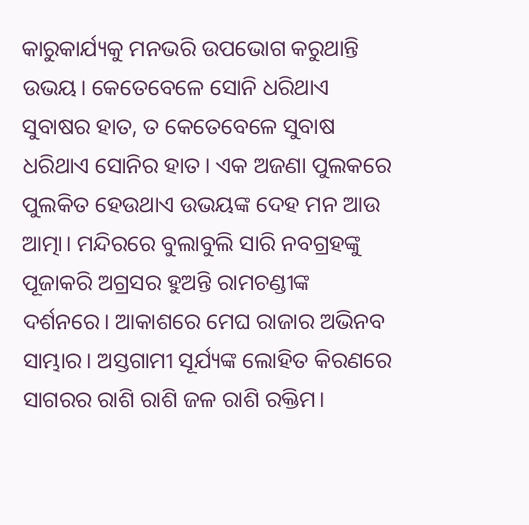କାରୁକାର୍ଯ୍ୟକୁ ମନଭରି ଉପଭୋଗ କରୁଥାନ୍ତି ଉଭୟ। କେତେବେଳେ ସୋନି ଧରିଥାଏ ସୁବାଷର ହାତ, ତ କେତେବେଳେ ସୁବାଷ ଧରିଥାଏ ସୋନିର ହାତ। ଏକ ଅଜଣା ପୁଲକରେ ପୁଲକିତ ହେଉଥାଏ ଉଭୟଙ୍କ ଦେହ ମନ ଆଉ ଆତ୍ମା। ମନ୍ଦିରରେ ବୁଲାବୁଲି ସାରି ନବଗ୍ରହଙ୍କୁ ପୂଜାକରି ଅଗ୍ରସର ହୁଅନ୍ତି ରାମଚଣ୍ଡୀଙ୍କ ଦର୍ଶନରେ। ଆକାଶରେ ମେଘ ରାଜାର ଅଭିନବ ସାମ୍ଭାର। ଅସ୍ତଗାମୀ ସୂର୍ଯ୍ୟଙ୍କ ଲୋହିତ କିରଣରେ ସାଗରର ରାଶି ରାଶି ଜଳ ରାଶି ରକ୍ତିମ।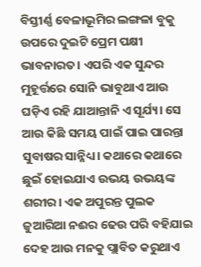ବିସ୍ତୀର୍ଣ୍ଣ ବେଳାଭୂମିର ଲଙ୍ଗଳା ବୁକୁ ଉପରେ ଦୁଇଟି ପ୍ରେମ ପକ୍ଷୀ ଭାବନାରତ। ଏପରି ଏକ ସୁନ୍ଦର ମୁହୂର୍ତ୍ତରେ ସୋନି ଭାବୁଥାଏ ଆଉ ଘଡ଼ିଏ ରହି ଯାଆନ୍ତାନି ଏ ସୂର୍ଯ୍ୟ। ସେ ଆଉ କିଛି ସମୟ ପାଇଁ ପାଇ ପାରନ୍ତା ସୁବାଷର ସାନ୍ନିଧ୍ୟ। କଥାରେ କଥାରେ ଛୁଇଁ ହୋଇଯାଏ ଉଭୟ ଉଭୟଙ୍କ ଶରୀର। ଏକ ଅପୁରନ୍ତ ପୁଲକ ଜୁଆରିଆ ନଈର ଢେଉ ପରି ବହିଯାଇ ଦେହ ଆଉ ମନକୁ ପ୍ଲାବିତ କରୁଥାଏ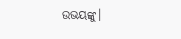ଉଭୟଙ୍କୁ।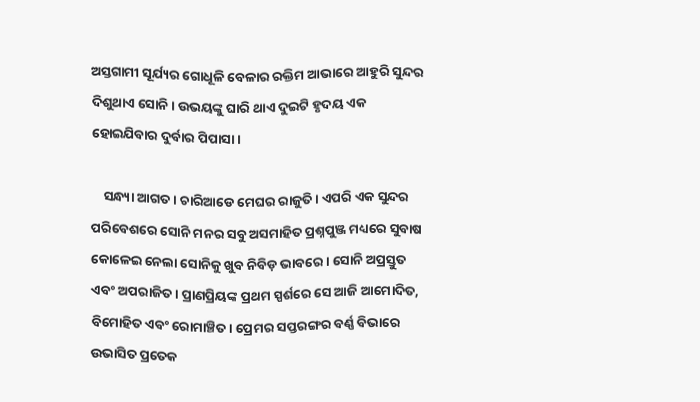ଅସ୍ତଗାମୀ ସୂର୍ଯ୍ୟର ଗୋଧୂଳି ବେଳାର ରକ୍ତିମ ଆଭାରେ ଆହୁରି ସୁନ୍ଦର ଦିଶୁଥାଏ ସୋନି। ଉଭୟଙ୍କୁ ଘାରି ଥାଏ ଦୁଇଟି ହୃଦୟ ଏକ ହୋଇଯିବାର ଦୁର୍ବାର ପିପାସା।

    ସନ୍ଧ୍ୟା ଆଗତ। ଚାରିଆଡେ ମେଘର ରାଜୁତି। ଏପରି ଏକ ସୁନ୍ଦର ପରିବେଶରେ ସୋନି ମନର ସବୁ ଅସମାହିତ ପ୍ରଶ୍ନପୁଞ୍ଜ ମଧ୍ୟରେ ସୁବାଷ କୋଳେଇ ନେଲା ସୋନିକୁ ଖୁବ ନିବିଡ଼ ଭାବରେ। ସୋନି ଅପ୍ରସ୍ତୁତ ଏବଂ ଅପରାଜିତ। ପ୍ରାଣପ୍ରିୟଙ୍କ ପ୍ରଥମ ସ୍ପର୍ଶରେ ସେ ଆଜି ଆମୋଦିତ, ବିମୋହିତ ଏବଂ ରୋମାଞ୍ଚିତ। ପ୍ରେମର ସପ୍ତରଙ୍ଗର ବର୍ଣ୍ଣ ବିଭାରେ ଉଭାସିତ ପ୍ରତେକ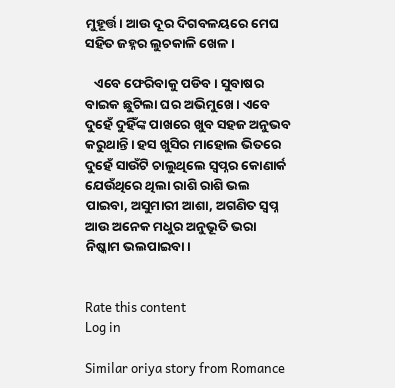ମୁହୂର୍ତ୍ତ। ଆଉ ଦୂର ଦିଗବଳୟରେ ମେଘ ସହିତ ଜହ୍ନର ଲୁଚକାଳି ଖେଳ।

   ଏବେ ଫେରିବାକୁ ପଡିବ। ସୁବାଷର ବାଇକ ଛୁଟିଲା ଘର ଅଭିମୁଖେ। ଏବେ ଦୁହେଁ ଦୁହିଁଙ୍କ ପାଖରେ ଖୁବ ସହଜ ଅନୁଭବ କରୁଥାନ୍ତି। ହସ ଖୁସିର ମାହୋଲ ଭିତରେ ଦୁହେଁ ସାଉଁଟି ଚାଲୁଥିଲେ ସ୍ୱପ୍ନର କୋଣାର୍କ ଯେଉଁଥିରେ ଥିଲା ରାଶି ରାଶି ଭଲ ପାଇବା, ଅସୁମାରୀ ଆଶା, ଅଗଣିତ ସ୍ୱପ୍ନ ଆଉ ଅନେକ ମଧୁର ଅନୁଭୂତି ଭରା ନିଷ୍କାମ ଭଲପାଇବା।


Rate this content
Log in

Similar oriya story from Romance